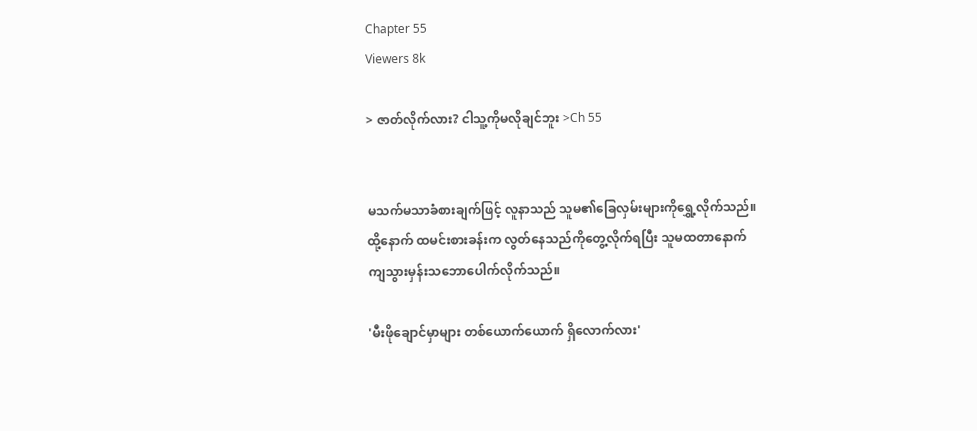Chapter 55
Viewers 8k

> ဇာတ်လိုက်လား? ငါသူ့ကိုမလိုချင်ဘူး >Ch 55


မသက်မသာခံစားချက်ဖြင့် လူနာသည် သူမ၏ခြေလှမ်းများကိုရွှေ့လိုက်သည်။ထို့နောက် ထမင်းစားခန်းက လွတ်နေသည်ကိုတွေ့လိုက်ရပြီး သူမထတာနောက်ကျသွားမှန်းသဘောပေါက်လိုက်သည်။

'မီးဖိုချောင်မှာများ တစ်ယောက်ယောက် ရှိလောက်လား'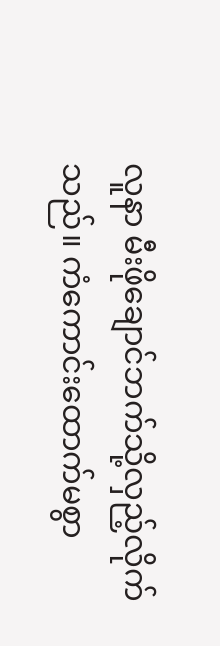လူနာ မီးဖိုချောင်ဘက်သို့လှည့်လိုက်သည်။ ကံကောင်းထောက်မစွာ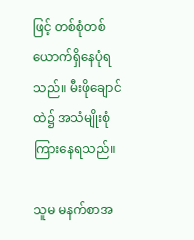ဖြင့် တစ်စုံတစ်ယောက်ရှိနေပုံရသည်။ မီးဖိုချောင်ထဲ၌ အသံမျိုးစုံ ကြားနေရသည်။

သူမ မနက်စာအ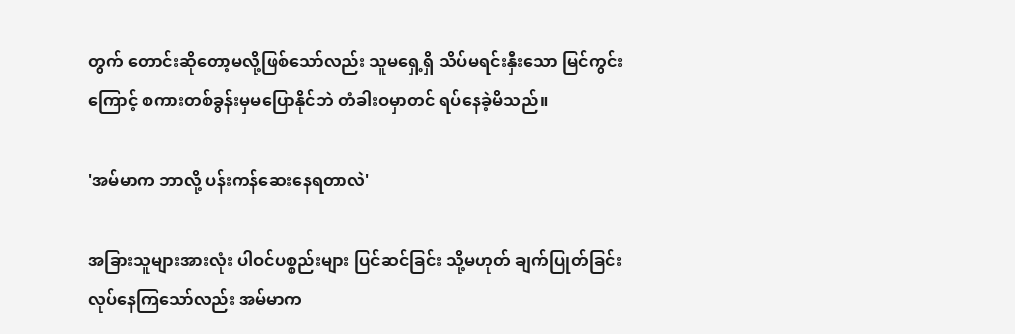တွက် တောင်းဆိုတော့မလို့ဖြစ်သော်လည်း သူမရှေ့ရှိ သိပ်မရင်းနှီးသော မြင်ကွင်းကြောင့် စကားတစ်ခွန်းမှမပြောနိုင်ဘဲ တံခါးဝမှာတင် ရပ်နေခဲ့မိသည်။

'အမ်မာက ဘာလို့ ပန်းကန်ဆေးနေရတာလဲ'

အခြားသူများအားလုံး ပါဝင်ပစ္စည်းများ ပြင်ဆင်ခြင်း သို့မဟုတ် ချက်ပြုတ်ခြင်းလုပ်နေကြသော်လည်း အမ်မာက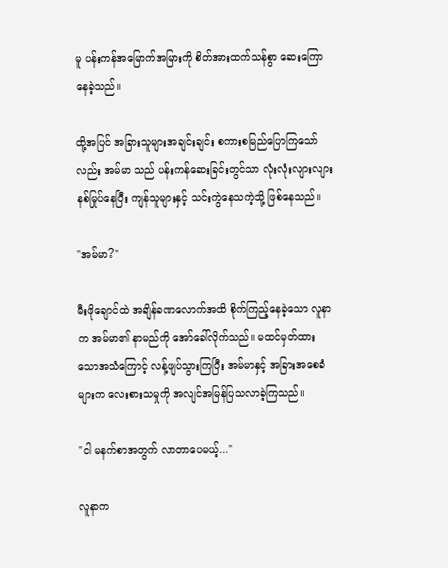မူ ပန်းကန်အမြောက်အမြားကို စိတ်အားထက်သန်စွာ ဆေးကြောနေခဲ့သည်။

ထို့အပြင် အခြားသူများအချင်းချင်း စကားစမြည်ပြောကြသော်လည်း အမ်မာ သည် ပန်းကန်ဆေးခြင်းတွင်သာ လုံးလုံးလျားလျား နစ်မြုပ်နေပြီး ကျန်သူများနှင့် သင်းကွဲနေသကဲ့သို့ ဖြစ်နေသည်။

"အမ်မာ?"

မီးဖိုချောင်ထဲ အချိန်ခဏလောက်အထိ စိုက်ကြည့်နေခဲ့သော လူနာက အမ်မာ၏ နာမည်ကို အော်ခေါ်လိုက်သည်။ မထင်မှတ်ထားသောအသံကြောင့် လန့်ဖျပ်သွားကြပြီး အမ်မာနှင့် အခြားအစေခံများက လေးစားသမှုကို အလျင်အမြန်ပြသလာခဲ့ကြသည်။

"ငါ မနက်စာအတွက် လာတာပေမယ့်..."

လူနာက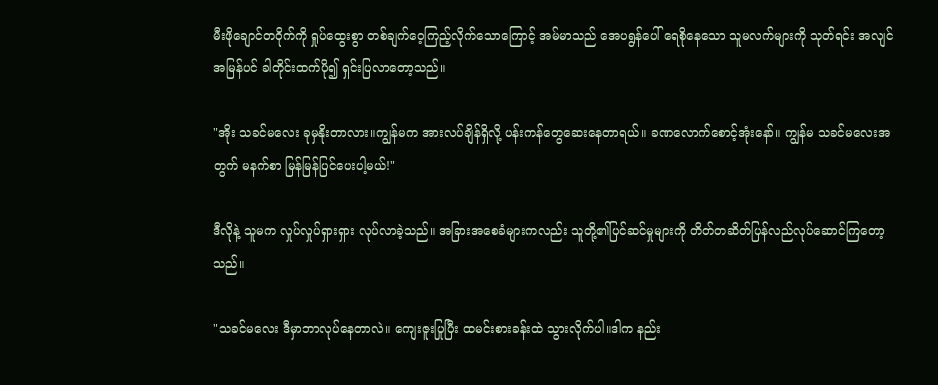မီးဖိုချောင်တဝိုက်ကို ရှုပ်ထွေးစွာ တစ်ချက်ဝေ့ကြည့်လိုက်သောကြောင့် အမ်မာသည် အေပရွန်ပေါ် ရေစိုနေသော သူမလက်များကို သုတ်ရင်း အလျင်အမြန်ပင် ခါတိုင်းထက်ပို၍ ရှင်းပြလာတော့သည်။

"အိုး သခင်မလေး ခုမှနိုးတာလား။ကျွန်မက အားလပ်ချိန်ရှိလို့ ပန်းကန်တွေဆေးနေတာရယ်။ ခဏလောက်စောင့်အုံးနော်။ ကျွန်မ သခင်မလေးအတွက် မနက်စာ မြန်မြန်ပြင်ပေးပါ့မယ်!"

ဒီလိုနဲ့ သူမက လှုပ်လှုပ်ရှားရှား လုပ်လာခဲ့သည်။ အခြားအစေခံများကလည်း သူတို့၏ပြင်ဆင်မှုများကို တိတ်တဆိတ်ပြန်လည်လုပ်ဆောင်ကြတော့သည်။

"သခင်မလေး ဒီမှာဘာလုပ်နေတာလဲ။ ကျေးဇူးပြုပြီး ထမင်းစားခန်းထဲ သွားလိုက်ပါ။ဒါက နည်း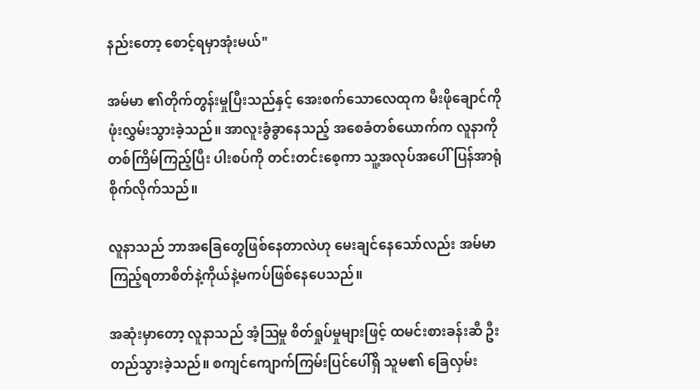နည်းတော့ စောင့်ရမှာအုံးမယ်"

အမ်မာ ၏တိုက်တွန်းမှုပြီးသည်နှင့် အေးစက်သောလေထုက မီးဖိုချောင်ကို ဖုံးလွှမ်းသွားခဲ့သည်။ အာလူးခွံခွာနေသည့် အစေခံတစ်ယောက်က လူနာကို တစ်ကြိမ်ကြည့်ပြီး ပါးစပ်ကို တင်းတင်းစေ့ကာ သူ့အလုပ်အပေါ် ပြန်အာရုံစိုက်လိုက်သည်။

လူနာသည် ဘာအခြေတွေဖြစ်နေတာလဲဟု မေးချင်နေသော်လည်း အမ်မာကြည့်ရတာစိတ်နဲ့ကိုယ်နဲ့မကပ်ဖြစ်နေပေသည်။

အဆုံးမှာတော့ လူနာသည် အံ့ဩမှု စိတ်ရှုပ်မှုများဖြင့် ထမင်းစားခန်းဆီ ဦးတည်သွားခဲ့သည်။ စကျင်ကျောက်ကြမ်းပြင်ပေါ်ရှိ သူမ၏ ခြေလှမ်း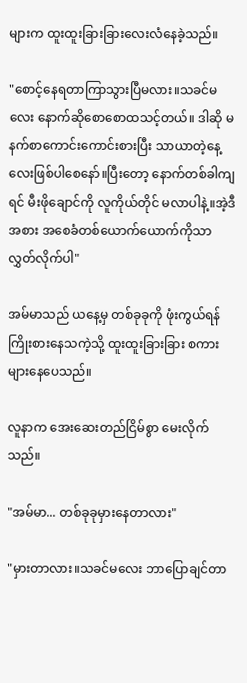များက ထူးထူးခြားခြားလေးလံနေခဲ့သည်။

"စောင့်နေရတာကြာသွားပြီမလား။သခင်မလေး နောက်ဆိုစောစောထသင့်တယ်။ ဒါဆို မနက်စာကောင်းကောင်းစားပြီး သာယာတဲ့နေ့လေးဖြစ်ပါစေနော်။ပြီးတော့ နောက်တစ်ခါကျရင် မီးဖိုချောင်ကို လူကိုယ်တိုင် မလာပါနဲ့။အဲ့ဒီအစား အစေခံတစ်ယောက်ယောက်ကိုသာ လွှတ်လိုက်ပါ"

အမ်မာသည် ယနေ့မှ တစ်ခုခုကို ဖုံးကွယ်ရန် ကြိုးစားနေသကဲ့သို့ ထူးထူးခြားခြား စကားများနေပေသည်။

လူနာက အေးဆေးတည်ငြိမ်စွာ မေးလိုက်သည်။

"အမ်မာ... တစ်ခုခုမှားနေတာလား"

"မှားတာလား။သခင်မလေး ဘာပြောချင်တာ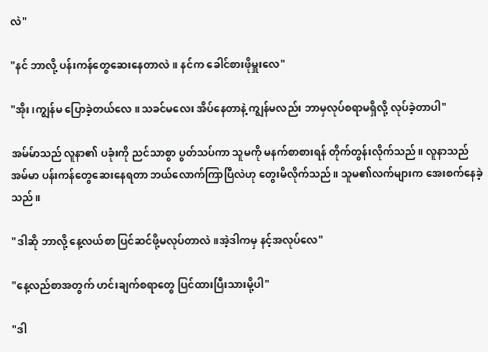လဲ"

"နင် ဘာလို့ ပန်းကန်တွေဆေးနေတာလဲ။ နင်က ခေါင်စားဖိုမှူးလေ"

"အိုး၊ကျွန်မ ပြောခဲ့တယ်လေ။သခင်မလေး အိပ်နေတာနဲ့ ကျွန်မလည်း ဘာမှလုပ်စရာမရှိလို့ လုပ်ခဲ့တာပါ"

အမ်မ်ာသည် လူနာ၏ ပခုံးကို ညင်သာစွာ ပွတ်သပ်ကာ သူမကို မနက်စာစားရန် တိုက်တွန်းလိုက်သည်။ လူနာသည် အမ်မာ ပန်းကန်တွေဆေးနေရတာ ဘယ်လောက်ကြာပြီလဲဟု တွေးမိလိုက်သည်။ သူမ၏လက်များက အေးစက်နေခဲ့သည်။

"ဒါဆို ဘာလို့ နေ့လယ်စာ ပြင်ဆင်ဖို့မလုပ်တာလဲ။အဲ့ဒါကမှ နင့်အလုပ်လေ"

"နေ့လည်စာအတွက် ဟင်းချက်စရာတွေ ပြင်ထားပြီးသားမို့ပါ"

"ဒါ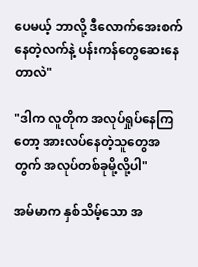ပေမယ့် ဘာလို့ ဒီလောက်အေးစက်နေတဲ့လက်နဲ့ ပန်းကန်တွေဆေးနေတာလဲ"

"ဒါက လူတိုက အလုပ်ရှုပ်နေကြတော့ အားလပ်နေတဲ့သူတွေအတွက် အလုပ်တစ်ခုမို့လို့ပါ"

အမ်မာက နှစ်သိမ့်သော အ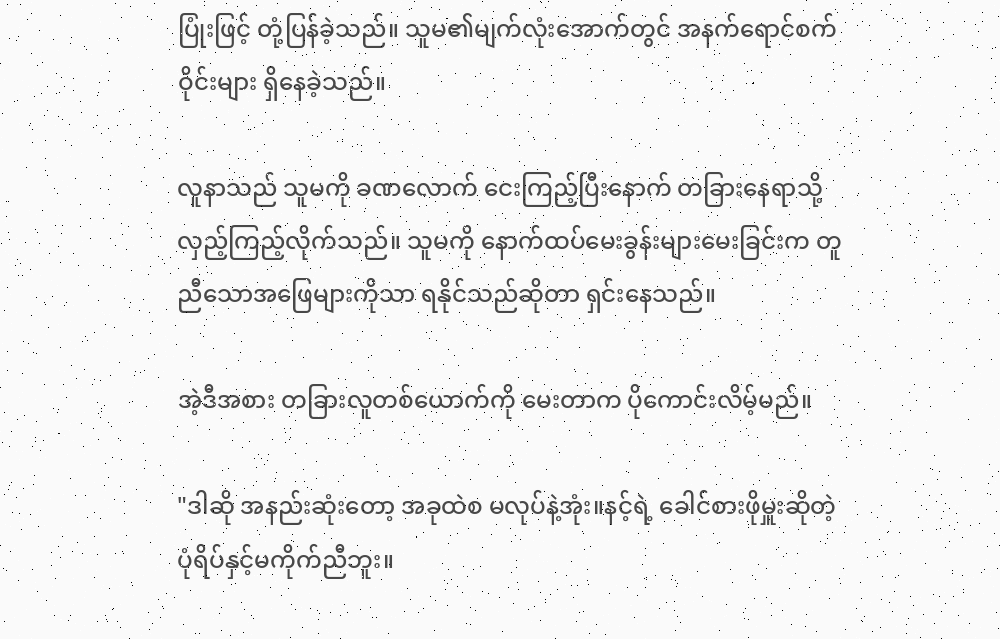ပြုံးဖြင့် တုံ့ပြန်ခဲ့သည်။ သူမ၏မျက်လုံးအောက်တွင် အနက်ရောင်စက်ဝိုင်းများ ရှိနေခဲ့သည်။

လူနာသည် သူမကို ခဏလောက် ငေးကြည့်ပြီးနောက် တခြားနေရာသို့ လှည့်ကြည့်လိုက်သည်။ သူမကို နောက်ထပ်မေးခွန်းများမေးခြင်းက တူညီသောအဖြေများကိုသာ ရနိုင်သည်ဆိုတာ ရှင်းနေသည်။

အဲ့ဒီအစား တခြားလူတစ်ယောက်ကို မေးတာက ပိုကောင်းလိမ့်မည်။

"ဒါဆို အနည်းဆုံးတော့ အခုထဲစ မလုပ်နဲ့အုံး။နင့်ရဲ့ ခေါင်စားဖိုမှူးဆိုတဲ့ ပုံရိပ်နှင့်မကိုက်ညီဘူး။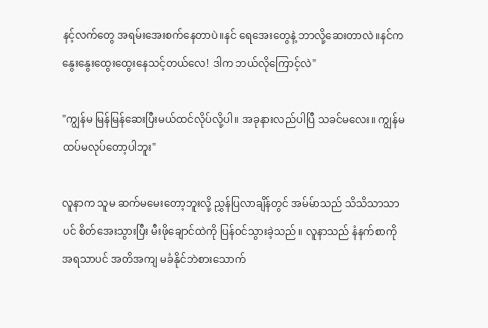နင့်လက်တွေ အရမ်းအေးစက်နေတာပဲ။နင် ရေအေးတွေနဲ့ ဘာလို့ဆေးတာလဲ။နင်က နွေးနွေးထွေးထွေးနေသင့်တယ်လေ! ဒါက ဘယ်လိုကြောင့်လဲ"

"ကျွန်မ မြန်မြန်ဆေးပြီးမယ်ထင်လိုပ်လို့ပါ။ အခုနားလည်ပါပြီ သခင်မလေး။ ကျွန်မ ထပ်မလုပ်တော့ပါဘူး"

လူနာက သူမ ဆက်မမေးတော့ဘူးလို့ ညွှန်ပြလာချိန်တွင် အမ်မ်ာသည် သိသိသာသာပင် စိတ်အေးသွားပြီး မီးဖိုချောင်ထဲကို ပြန်ဝင်သွားခဲ့သည်။ လူနာသည် နံနက်စာကို အရသာပင် အတိအကျ မခံနိုင်ဘဲစားသောက်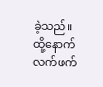ခဲ့သည်။ ထို့နောက် လက်ဖက်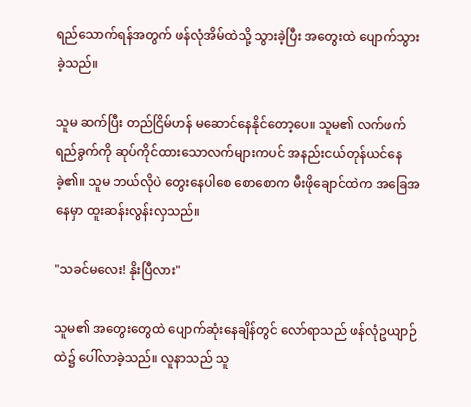ရည်သောက်ရန်အတွက် ဖန်လုံအိမ်ထဲသို့ သွားခဲ့ပြီး အတွေးထဲ ပျောက်သွားခဲ့သည်။

သူမ ဆက်ပြီး တည်ငြိမ်ဟန် မဆောင်နေနိုင်တော့ပေ။ သူမ၏ လက်ဖက်ရည်ခွက်ကို ဆုပ်ကိုင်ထားသောလက်များကပင် အနည်းငယ်တုန်ယင်နေခဲ့၏။ သူမ ဘယ်လိုပဲ တွေးနေပါစေ စောစောက မီးဖိုချောင်ထဲက အခြေအနေမှာ ထူးဆန်းလွန်းလှသည်။

"သခင်မလေး! နိုးပြီလား"

သူမ၏ အတွေးတွေထဲ ပျောက်ဆုံးနေချိန်တွင် လော်ရာသည် ဖန်လုံဥယျာဉ်ထဲ၌ ပေါ်လာခဲ့သည်။ လူနာသည် သူ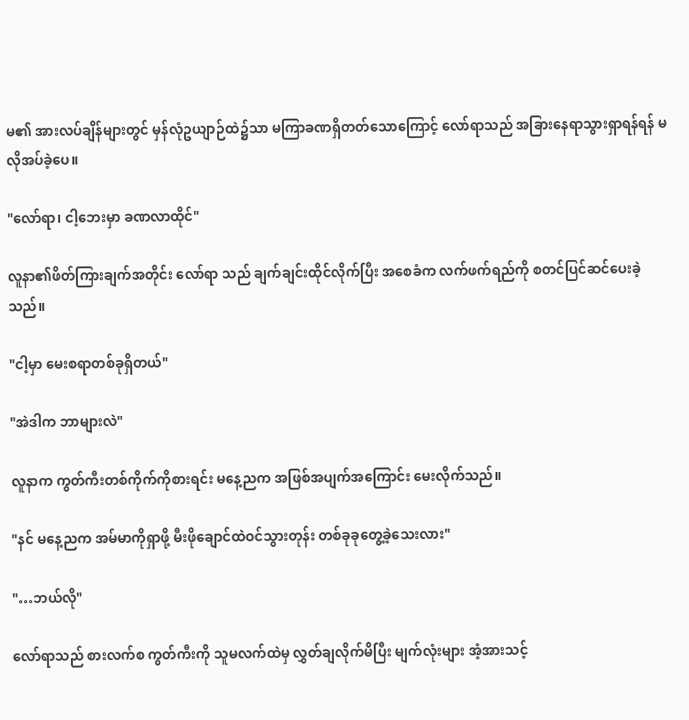မ၏ အားလပ်ချိန်များတွင် မှန်လုံဥယျာဉ်ထဲ၌သာ မကြာခဏရှိတတ်သောကြောင့် လော်ရာသည် အခြားနေရာသွားရှာရန်ရန် မလိုအပ်ခဲ့ပေ။

"လော်ရာ၊ ငါ့ဘေးမှာ ခဏလာထိုင်"

လူနာ၏ဖိတ်ကြားချက်အတိုင်း လော်ရာ သည် ချက်ချင်းထိုင်လိုက်ပြီး အစေခံက လက်ဖက်ရည်ကို စတင်ပြင်ဆင်ပေးခဲ့သည်။

"ငါ့မှာ မေးစရာတစ်ခုရှိတယ်"

"အဲဒါက ဘာများလဲ"

လူနာက ကွတ်ကီးတစ်ကိုက်ကိုစားရင်း မနေ့ညက အဖြစ်အပျက်အကြောင်း မေးလိုက်သည်။

"နင် မနေ့ညက အမ်မာကိုရှာဖို့ မီးဖိုချောင်ထဲဝင်သွားတုန်း တစ်ခုခုတွေ့ခဲ့သေးလား"

"…ဘယ်လို"

လော်ရာသည် စားလက်စ ကွတ်ကီးကို သူမလက်ထဲမှ လွှတ်ချလိုက်မိပြီး မျက်လုံးများ အံ့အားသင့်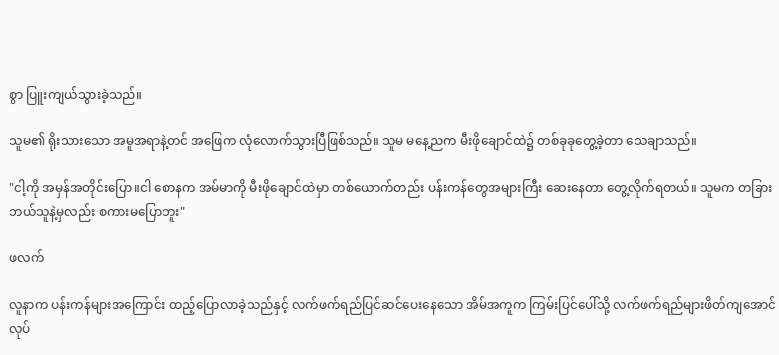စွာ ပြူးကျယ်သွားခဲ့သည်။

သူမ၏ ရိုးသားသော အမူအရာနဲ့တင် အဖြေက လုံလောက်သွားပြီဖြစ်သည်။ သူမ မနေ့ညက မီးဖိုချောင်ထဲ၌ တစ်ခုခုတွေ့ခဲ့တာ သေချာသည်။

"ငါ့ကို အမှန်အတိုင်းပြော။ငါ စောနက အမ်မာကို မီးဖိုချောင်ထဲမှာ တစ်ယောက်တည်း ပန်းကန်တွေအများကြီး ဆေးနေတာ တွေ့လိုက်ရတယ်။ သူမက တခြားဘယ်သူနဲ့မှလည်း စကားမပြောဘူး"

ဖလက်

လူနာက ပန်းကန်များအကြောင်း ထည့်ပြောလာခဲ့သည်နှင့် လက်ဖက်ရည်ပြင်ဆင်ပေးနေသော အိမ်အကူက ကြမ်းပြင်ပေါ်သို့ လက်ဖက်ရည်များဖိတ်ကျအောင်လုပ်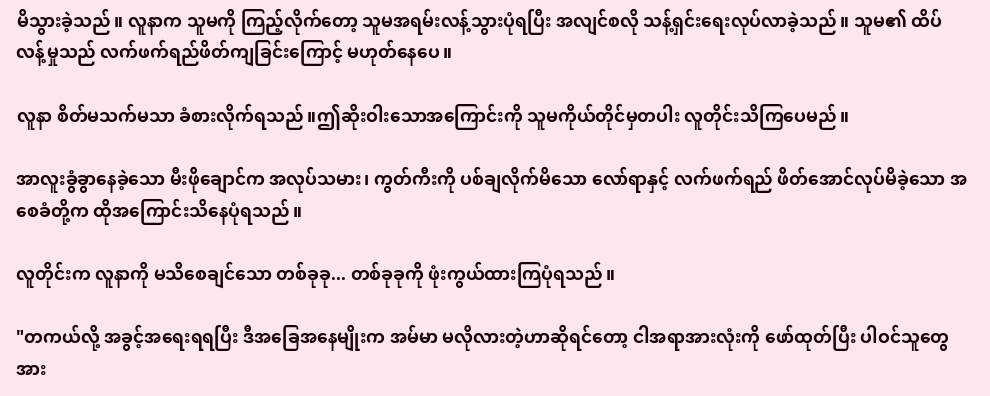မိသွားခဲ့သည်။ လူနာက သူမကို ကြည့်လိုက်တော့ သူမအရမ်းလန့်သွားပုံရပြီး အလျင်စလို သန့်ရှင်းရေးလုပ်လာခဲ့သည်။ သူမ၏ ထိပ်လန့်မှုသည် လက်ဖက်ရည်ဖိတ်ကျခြင်းကြောင့် မဟုတ်နေပေ။

လူနာ စိတ်မသက်မသာ ခံစားလိုက်ရသည်။ဤဆိုးဝါးသောအကြောင်းကို သူမကိုယ်တိုင်မှတပါး လူတိုင်းသိကြပေမည်။

အာလူးခွံခွာနေခဲ့သော မီးဖိုချောင်က အလုပ်သမား၊ ကွတ်ကီးကို ပစ်ချလိုက်မိသော လော်ရာနှင့် လက်ဖက်ရည် ဖိတ်အောင်လုပ်မိခဲ့သော အစေခံတို့က ထိုအကြောင်းသိနေပုံရသည်။

လူတိုင်းက လူနာကို မသိစေချင်သော တစ်ခုခု... တစ်ခုခုကို ဖုံးကွယ်ထားကြပုံရသည်။

"တကယ်လို့ အခွင့်အရေးရရပြီး ဒီအခြေအနေမျိုးက အမ်မာ မလိုလားတဲ့ဟာဆိုရင်တော့ ငါအရာအားလုံးကို ဖော်ထုတ်ပြီး ပါဝင်သူတွေအား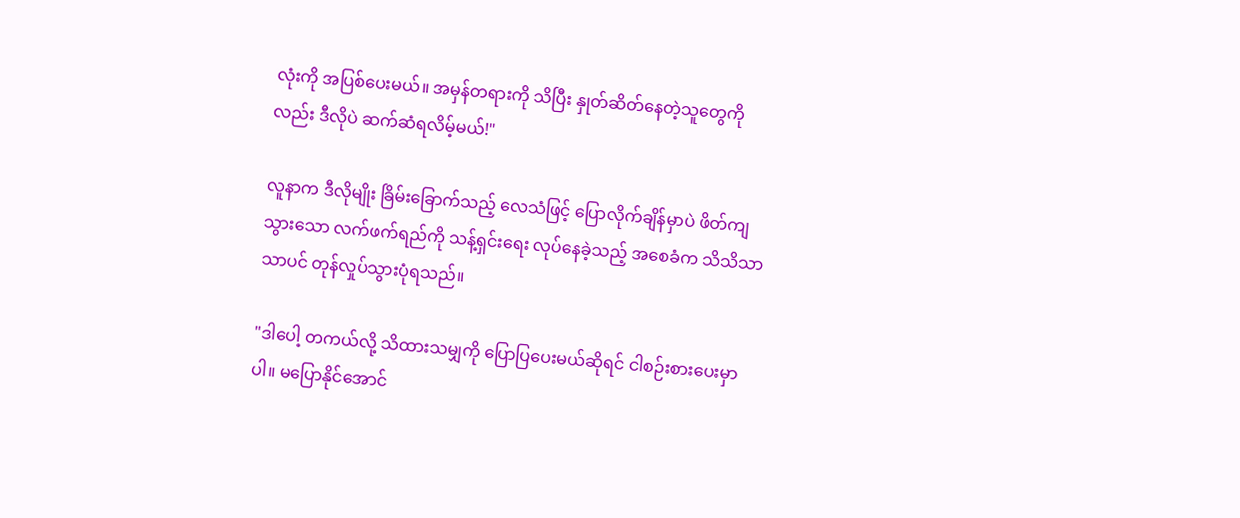လုံးကို အပြစ်ပေးမယ်။ အမှန်တရားကို သိပြီး နှုတ်ဆိတ်နေတဲ့သူတွေကိုလည်း ဒီလိုပဲ ဆက်ဆံရလိမ့်မယ်!"

လူနာက ဒီလိုမျိုး ခြိမ်းခြောက်သည့် လေသံဖြင့် ပြောလိုက်ချိန်မှာပဲ ဖိတ်ကျသွားသော လက်ဖက်ရည်ကို သန့်ရှင်းရေး လုပ်နေခဲ့သည့် အစေခံက သိသိသာသာပင် တုန်လှုပ်သွားပုံရသည်။

"ဒါပေါ့ တကယ်လို့ သိထားသမျှကို ပြောပြပေးမယ်ဆိုရင် ငါစဉ်းစားပေးမှာပါ။ မပြောနိုင်အောင်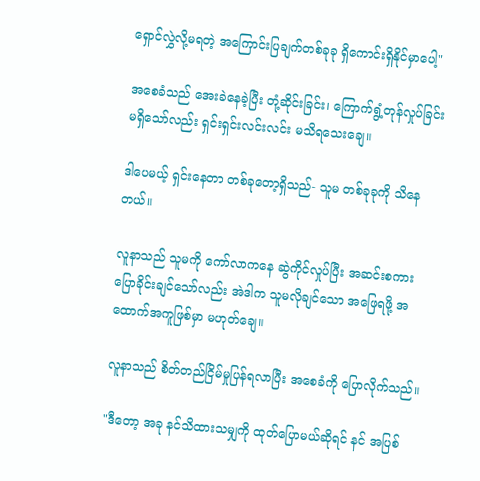ရှောင်လွှဲလို့မရတဲ့ အကြောင်းပြချက်တစ်ခုခု ရှိကောင်းရှိနိုင်မှာပေါ့"

အစေခံသည် အေးခဲနေခဲ့ပြီး တုံ့ဆိုင်းခြင်း၊ ကြောက်ရွံ့တုန်လှုပ်ခြင်း မရှိသော်လည်း ရှင်းရှင်းလင်းလင်း မသိ‌ရသေးချေ။

ဒါပေမယ့် ရှင်းနေတာ တစ်ခုတော့ရှိသည်- သူမ တစ်ခုခုကို သိနေတယ်။

လူနာသည် သူမကို ကော်လာကနေ ဆွဲကိုင်လှုပ်ပြီး အဆင်းစကားပြောခိုင်းချင်သော်လည်း အဲဒါက သူမလိုချင်သော အဖြေရဖို့ အထောက်အကူဖြစ်မှာ မဟုတ်ချေ။

လူနာသည် စိတ်တည်ငြိမ်မှုပြန်ရလာပြီး အစေခံကို ပြောလိုက်သည်။

"ဒီတော့ အခု နင်သိထားသမျှကို ထုတ်ပြောမယ်ဆိုရင် နင် အပြစ်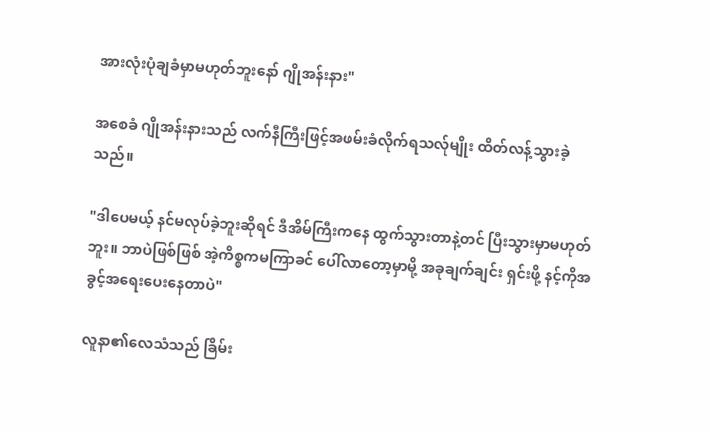အားလုံးပုံချခံမှာမဟုတ်ဘူးနော် ဂျိုအန်းနား"

အစေခံ ဂျိုအန်းနားသည် လက်နီကြီးဖြင့်အဖမ်းခံလိုက်ရသလ်ုမျိုး ထိတ်လန့်သွားခဲ့သည်။

"ဒါပေမယ့် နင်မလုပ်ခဲ့ဘူးဆိုရင် ဒီအိမ်ကြီးကနေ ထွက်သွားတာနဲ့တင် ပြီးသွားမှာမဟုတ်ဘူး။ ဘာပဲဖြစ်ဖြစ် အဲ့ကိစ္စကမကြာခင် ပေါ်လာတော့မှာမို့ အခုချက်ချင်း ရှင်းဖို့ နင့်ကိုအခွင့်အရေးပေးနေတာပဲ"

လူနာ၏လေသံသည် ခြိမ်း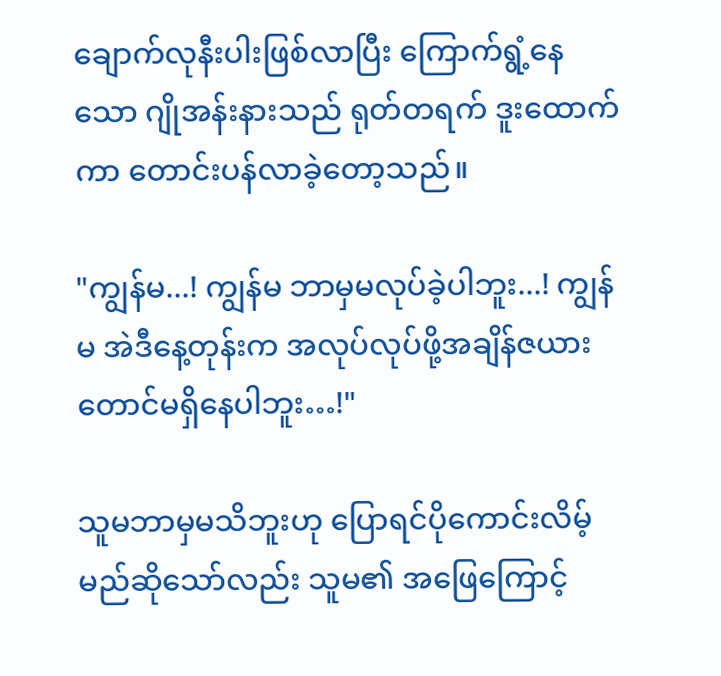ချောက်လုနီးပါးဖြစ်လာပြီး ကြောက်ရွံ့နေသော ဂျိုအန်းနားသည် ရုတ်တရက် ဒူးထောက်ကာ တောင်းပန်လာခဲ့တော့သည်။

"ကျွန်မ...! ကျွန်မ ဘာမှမလုပ်ခဲ့ပါဘူး...! ကျွန်မ အဲဒီနေ့တုန်းက အလုပ်လုပ်ဖို့အချိန်ဇယားတောင်မရှိနေပါဘူး…!"

သူမဘာမှမသိဘူးဟု ပြောရင်ပိုကောင်းလိမ့်မည်ဆိုသော်လည်း သူမ၏ အဖြေကြောင့်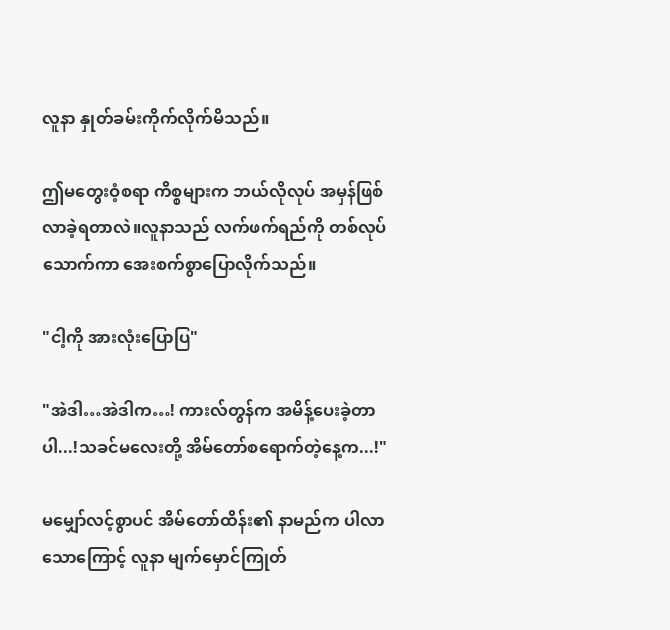လူနာ နှုတ်ခမ်းကိုက်လိုက်မိသည်။

ဤမတွေးဝံ့စရာ ကိစ္စများက ဘယ်လိုလုပ် အမှန်ဖြစ်လာခဲ့ရတာလဲ။လူနာသည် လက်ဖက်ရည်ကို တစ်လုပ်သောက်ကာ အေးစက်စွာပြောလိုက်သည်။

"ငါ့ကို အားလုံးပြောပြ"

"အဲဒါ…အဲဒါက…! ကားလ်တွန်က အမိန့်ပေးခဲ့တာပါ...!သခင်မလေးတို့ အိမ်တော်စရောက်တဲ့နေ့က...!"

မမျှော်လင့်စွာပင် အိမ်တော်ထိန်း၏ နာမည်က ပါလာသောကြောင့် လူနာ မျက်မှောင်ကြုတ်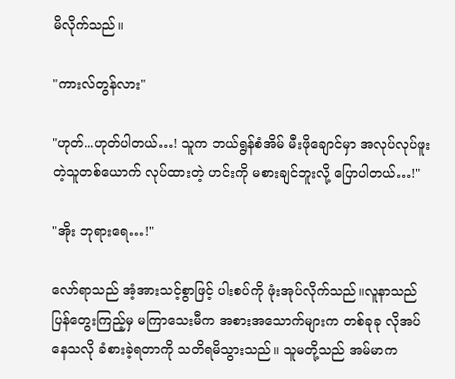မိလိုက်သည်။

"ကားလ်တွန်လား"

"ဟုတ်...ဟုတ်ပါတယ်…! သူက ဘယ်ရွန်စံအိမ် မီးဖိုချောင်မှာ အလုပ်လုပ်ဖူးတဲ့သူတစ်ယောက် လုပ်ထားတဲ့ ဟင်းကို မစားချင်ဘူးလို့ ပြောပါတယ်…!"

"အိုး ဘုရားရေ…!"

လော်ရာသည် အံ့အားသင့်စွာဖြင့် ပါးစပ်ကို ဖုံးအုပ်လိုက်သည်။လူနာသည် ပြန်တွေးကြည့်မှ မကြာသေးမီက အစားအသောက်များက တစ်ခုခု လိုအပ်နေသလို ခံစားခဲ့ရတာကို သတိရမိသွားသည်။ သူမတို့သည် အမ်မာက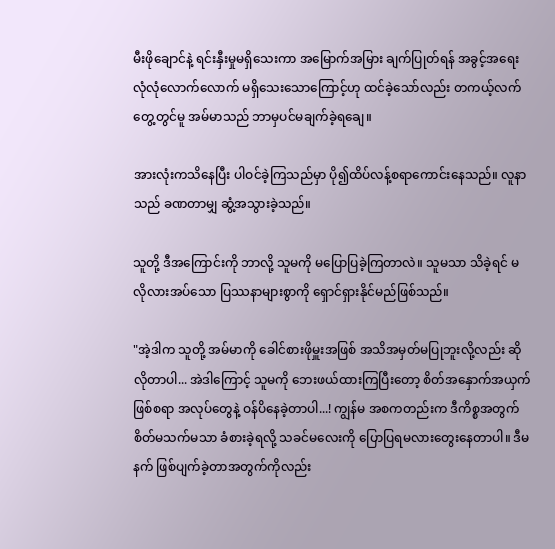မီးဖိုချောင်နဲ့ ရင်းနှီးမှုမရှိသေးကာ အမြောက်အမြား ချက်ပြုတ်ရန် အခွင့်အရေး လုံလုံလောက်လောက် မရှိသေးသောကြောင့်ဟု ထင်ခဲ့သော်လည်း တကယ့်လက်တွေ့တွင်မူ အမ်မာသည် ဘာမှပင်မချက်ခဲ့ရချေ။

အားလုံးကသိနေပြီး ပါဝင်ခဲ့ကြသည်မှာ ပို၍ထိပ်လန့်စရာကောင်းနေသည်။ လူနာ သည် ခဏတာမျှ ဆွံ့အသွားခဲ့သည်။

သူတို့ ဒီအကြောင်းကို ဘာလို့ သူမကို မပြောပြခဲ့ကြတာလဲ။ သူမသာ သိခဲ့ရင် မလိုလားအပ်သော ပြဿနာများစွာကို ရှောင်ရှားနိုင်မည်ဖြစ်သည်။

"အဲ့ဒါက သူတို့ အမ်မာကို ခေါင်စားဖိုမှူးအဖြစ် အသိအမှတ်မပြုဘူးလို့လည်း ဆိုလိုတာပါ... အဲဒါကြောင့် သူမကို ဘေးဖယ်ထားကြပြီးတော့ စိတ်အနှောက်အယှက်ဖြစ်စရာ အလုပ်တွေနဲ့ ဝန်ပိနေခဲ့တာပါ...! ကျွန်မ အစကတည်းက ဒီကိစ္စအတွက် စိတ်မသက်မသာ ခံစားခဲ့ရလို့ သခင်မလေးကို ပြောပြရမလားတွေးနေတာပါ။ ဒီမနက် ဖြစ်ပျက်ခဲ့တာအတွက်ကိုလည်း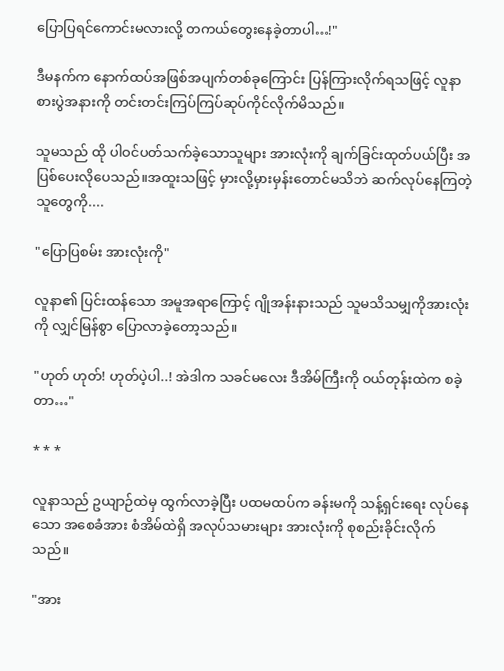ပြောပြရင်ကောင်းမလားလို့ တကယ်တွေးနေခဲ့တာပါ…!"

ဒီမနက်က နောက်ထပ်အဖြစ်အပျက်တစ်ခုကြောင်း ပြန်ကြားလိုက်ရသဖြင့် လူနာ စားပွဲအနားကို တင်းတင်းကြပ်ကြပ်ဆုပ်ကိုင်လိုက်မိသည်။

သူမသည် ထို ပါဝင်ပတ်သက်ခဲ့သောသူများ အားလုံးကို ချက်ခြင်းထုတ်ပယ်ပြီး အပြစ်ပေးလိုပေသည်။အထူးသဖြင့် မှားလို့မှားမှန်းတောင်မသိဘဲ ဆက်လုပ်နေကြတဲ့သူတွေကို....

"ပြောပြစမ်း အားလုံးကို"

လူနာ၏ ပြင်းထန်သော အမူအရာကြောင့် ဂျိုအန်းနားသည် သူမသိသမျှကိုအားလုံးကို လျှင်မြန်စွာ ပြောလာခဲ့တော့သည်။

"ဟုတ် ဟုတ်! ဟုတ်ပဲ့ပါ..! အဲဒါက သခင်မလေး ဒီအိမ်ကြီးကို ဝယ်တုန်းထဲက စခဲ့တာ…"

* * *

လူနာသည် ဥယျာဉ်ထဲမှ ထွက်လာခဲ့ပြီး ပထမထပ်က ခန်းမကို သန့်ရှင်းရေး လုပ်နေသော အစေခံအား စံအိမ်ထဲရှိ အလုပ်သမားများ အားလုံးကို စုစည်းခိုင်းလိုက်သည်။

"အား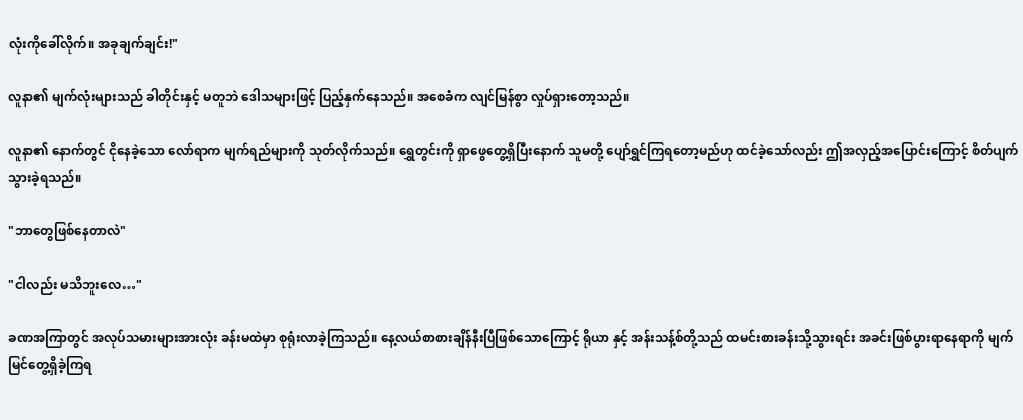လုံးကိုခေါ်လိုက်။ အခုချက်ချင်း!"

လူနာ၏ မျက်လုံးများသည် ခါတိုင်းနှင့် မတူဘဲ ဒေါသများဖြင့် ပြည့်နှက်နေသည်။ အစေခံက လျင်မြန်စွာ လှုပ်ရှားတော့သည်။

လူနာ၏ နောက်တွင် ငိုနေခဲ့သော လော်ရာက မျက်ရည်များကို သုတ်လိုက်သည်။ ရွှေတွင်းကို ရှာဖွေတွေ့ရှိပြီးနောက် သူမတို့ ပျော်ရွှင်ကြရတော့မည်ဟု ထင်ခဲ့သော်လည်း ဤအလှည့်အပြောင်းကြောင့် စိတ်ပျက်သွားခဲ့ရသည်။

"ဘာတွေဖြစ်နေတာလဲ"

"ငါလည်း မသိဘူးလေ…"

ခဏအကြာတွင် အလုပ်သမားများအားလုံး ခန်းမထဲမှာ စုရုံးလာခဲ့ကြသည်။ နေ့လယ်စာစားချိန်နီးပြီဖြစ်သောကြောင့် ရိုယာ နှင့် အန်းသန့်စ်တို့သည် ထမင်းစားခန်းသို့သွားရင်း အခင်းဖြစ်ပွားရာနေရာကို မျက်မြင်တွေ့ရှိခဲ့ကြရ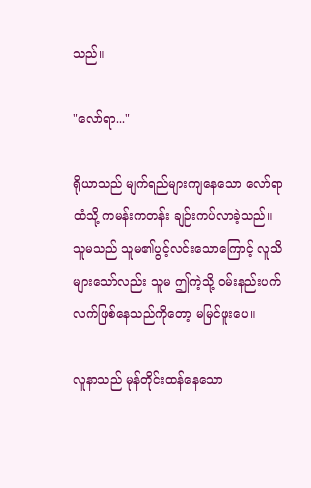သည်။

"လော်ရာ..."

ရိုယာသည် မျက်ရည်များကျနေသော လော်ရာထံသို့ ကမန်းကတန်း ချဉ်းကပ်လာခဲ့သည်။ သူမသည် သူမ၏ပွင့်လင်းသောကြောင့် လူသိများသော်လည်း သူမ ဤကဲ့သို့ ဝမ်းနည်းပက်လက်ဖြစ်နေသည်ကိုတော့ မမြင်ဖူးပေ။

လူနာသည် မုန်တိုင်းထန်နေသော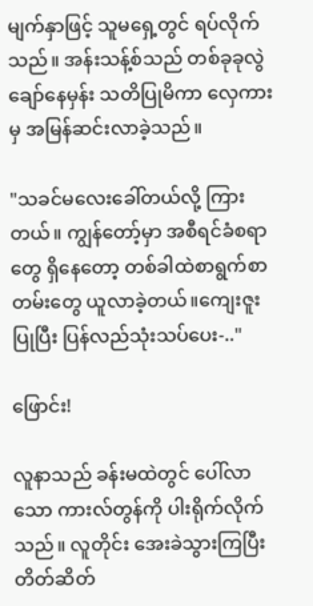မျက်နှာဖြင့် သူမရှေ့တွင် ရပ်လိုက်သည်။ အန်းသန့်စ်သည် တစ်ခုခုလွဲချော်နေမှန်း သတိပြုမိကာ လှေကားမှ အမြန်ဆင်းလာခဲ့သည်။

"သခင်မလေးခေါ်တယ်လို့ ကြားတယ်။ ကျွန်တော့်မှာ အစီရင်ခံစရာတွေ ရှိနေ‌တော့ တစ်ခါထဲစာရွက်စာတမ်းတွေ ယူလာခဲ့တယ်။ကျေးဇူးပြုပြီး ပြန်လည်သုံးသပ်ပေး-.."

ဖြောင်း!

လူနာသည် ခန်းမထဲတွင် ပေါ်လာသော ကားလ်တွန်ကို ပါးရိုက်လိုက်သည်။ လူတိုင်း အေးခဲသွားကြပြီး တိတ်ဆိတ်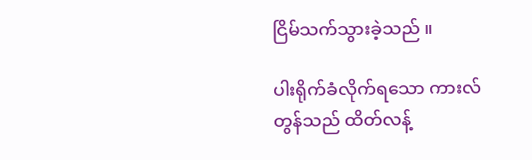ငြိမ်သက်သွားခဲ့သည် ။

ပါးရိုက်ခံလိုက်ရသော ကားလ်တွန်သည် ထိတ်လန့်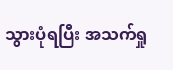သွားပုံရပြီး အသက်ရှု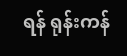ရန် ရုန်းကန်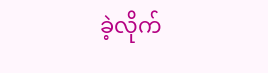ခဲ့လိုက်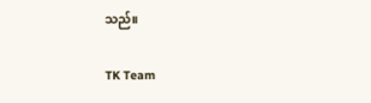သည်။

TK Team